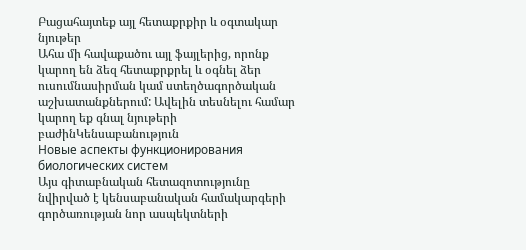Բացահայտեք այլ հետաքրքիր և օգտակար նյութեր
Ահա մի հավաքածու այլ ֆայլերից, որոնք կարող են ձեզ հետաքրքրել և օգնել ձեր ուսումնասիրման կամ ստեղծագործական աշխատանքներում: Ավելին տեսնելու համար կարող եք գնալ նյութերի բաժինԿենսաբանություն
Новые аспекты функционирования биологических систем
Այս գիտաբնական հետազոտությունը նվիրված է կենսաբանական համակարգերի գործառության նոր ասպեկտների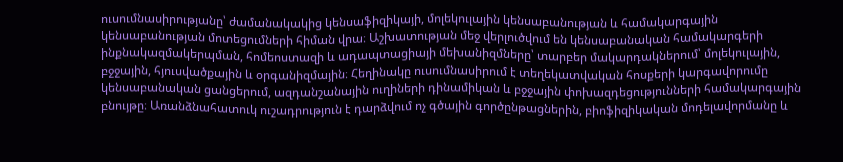ուսումնասիրությանը՝ ժամանակակից կենսաֆիզիկայի, մոլեկուլային կենսաբանության և համակարգային կենսաբանության մոտեցումների հիման վրա։ Աշխատության մեջ վերլուծվում են կենսաբանական համակարգերի ինքնակազմակերպման, հոմեոստազի և ադապտացիայի մեխանիզմները՝ տարբեր մակարդակներում՝ մոլեկուլային, բջջային, հյուսվածքային և օրգանիզմային։ Հեղինակը ուսումնասիրում է տեղեկատվական հոսքերի կարգավորումը կենսաբանական ցանցերում, ազդանշանային ուղիների դինամիկան և բջջային փոխազդեցությունների համակարգային բնույթը։ Առանձնահատուկ ուշադրություն է դարձվում ոչ գծային գործընթացներին, բիոֆիզիկական մոդելավորմանը և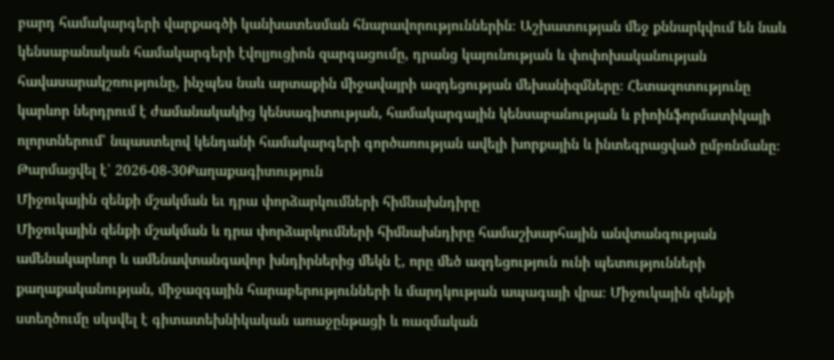բարդ համակարգերի վարքագծի կանխատեսման հնարավորություններին։ Աշխատության մեջ քննարկվում են նաև կենսաբանական համակարգերի էվոլյուցիոն զարգացումը, դրանց կայունության և փոփոխականության հավասարակշռությունը, ինչպես նաև արտաքին միջավայրի ազդեցության մեխանիզմները։ Հետազոտությունը կարևոր ներդրում է ժամանակակից կենսագիտության, համակարգային կենսաբանության և բիոինֆորմատիկայի ոլորտներում՝ նպաստելով կենդանի համակարգերի գործառության ավելի խորքային և ինտեգրացված ըմբռնմանը։
Թարմացվել է՝ 2026-08-30Քաղաքագիտություն
Միջուկային զենքի մշակման եւ դրա փորձարկումների հիմնախնդիրը
Միջուկային զենքի մշակման և դրա փորձարկումների հիմնախնդիրը համաշխարհային անվտանգության ամենակարևոր և ամենավտանգավոր խնդիրներից մեկն է, որը մեծ ազդեցություն ունի պետությունների քաղաքականության, միջազգային հարաբերությունների և մարդկության ապագայի վրա։ Միջուկային զենքի ստեղծումը սկսվել է գիտատեխնիկական առաջընթացի և ռազմական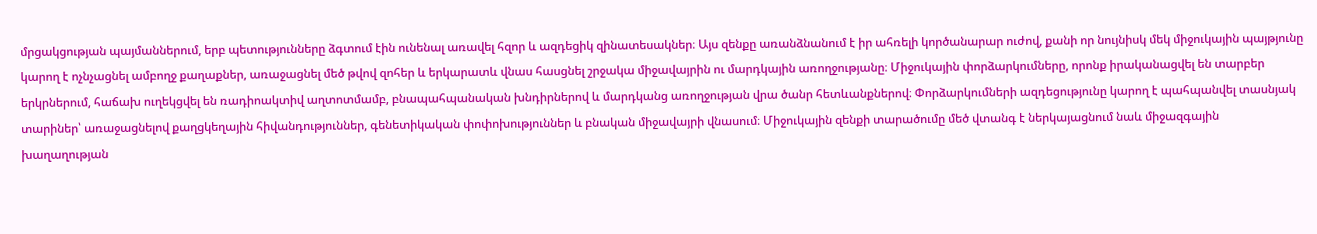մրցակցության պայմաններում, երբ պետությունները ձգտում էին ունենալ առավել հզոր և ազդեցիկ զինատեսակներ։ Այս զենքը առանձնանում է իր ահռելի կործանարար ուժով, քանի որ նույնիսկ մեկ միջուկային պայթյունը կարող է ոչնչացնել ամբողջ քաղաքներ, առաջացնել մեծ թվով զոհեր և երկարատև վնաս հասցնել շրջակա միջավայրին ու մարդկային առողջությանը։ Միջուկային փորձարկումները, որոնք իրականացվել են տարբեր երկրներում, հաճախ ուղեկցվել են ռադիոակտիվ աղտոտմամբ, բնապահպանական խնդիրներով և մարդկանց առողջության վրա ծանր հետևանքներով։ Փորձարկումների ազդեցությունը կարող է պահպանվել տասնյակ տարիներ՝ առաջացնելով քաղցկեղային հիվանդություններ, գենետիկական փոփոխություններ և բնական միջավայրի վնասում։ Միջուկային զենքի տարածումը մեծ վտանգ է ներկայացնում նաև միջազգային խաղաղության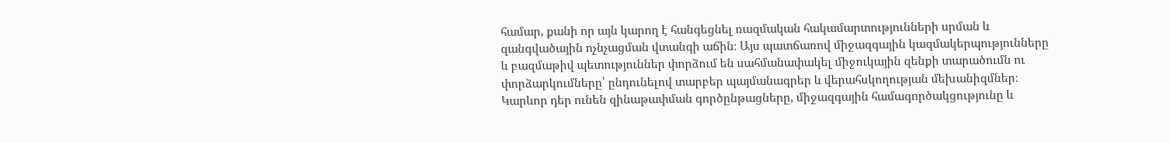համար, քանի որ այն կարող է հանգեցնել ռազմական հակամարտությունների սրման և զանգվածային ոչնչացման վտանգի աճին։ Այս պատճառով միջազգային կազմակերպությունները և բազմաթիվ պետություններ փորձում են սահմանափակել միջուկային զենքի տարածումն ու փորձարկումները՝ ընդունելով տարբեր պայմանագրեր և վերահսկողության մեխանիզմներ։ Կարևոր դեր ունեն զինաթափման գործընթացները, միջազգային համագործակցությունը և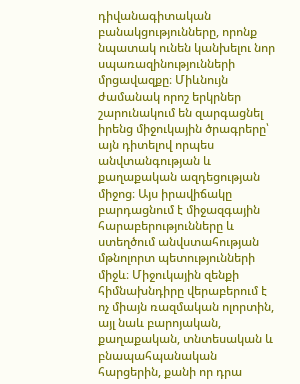դիվանագիտական բանակցությունները, որոնք նպատակ ունեն կանխելու նոր սպառազինությունների մրցավազքը։ Միևնույն ժամանակ որոշ երկրներ շարունակում են զարգացնել իրենց միջուկային ծրագրերը՝ այն դիտելով որպես անվտանգության և քաղաքական ազդեցության միջոց։ Այս իրավիճակը բարդացնում է միջազգային հարաբերությունները և ստեղծում անվստահության մթնոլորտ պետությունների միջև։ Միջուկային զենքի հիմնախնդիրը վերաբերում է ոչ միայն ռազմական ոլորտին, այլ նաև բարոյական, քաղաքական, տնտեսական և բնապահպանական հարցերին, քանի որ դրա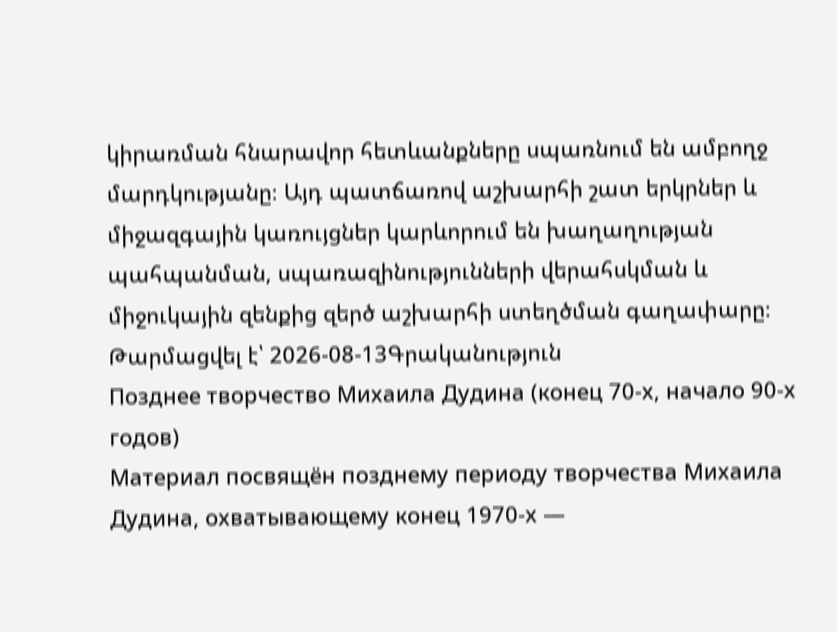կիրառման հնարավոր հետևանքները սպառնում են ամբողջ մարդկությանը։ Այդ պատճառով աշխարհի շատ երկրներ և միջազգային կառույցներ կարևորում են խաղաղության պահպանման, սպառազինությունների վերահսկման և միջուկային զենքից զերծ աշխարհի ստեղծման գաղափարը։
Թարմացվել է՝ 2026-08-13Գրականություն
Позднее творчество Михаила Дудина (конец 70-х, начало 90-х годов)
Материал посвящён позднему периоду творчества Михаила Дудина, охватывающему конец 1970-х —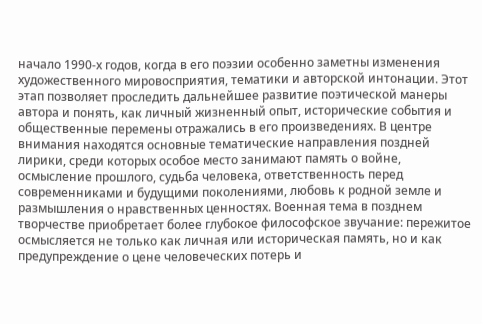начало 1990-х годов, когда в его поэзии особенно заметны изменения художественного мировосприятия, тематики и авторской интонации. Этот этап позволяет проследить дальнейшее развитие поэтической манеры автора и понять, как личный жизненный опыт, исторические события и общественные перемены отражались в его произведениях. В центре внимания находятся основные тематические направления поздней лирики, среди которых особое место занимают память о войне, осмысление прошлого, судьба человека, ответственность перед современниками и будущими поколениями, любовь к родной земле и размышления о нравственных ценностях. Военная тема в позднем творчестве приобретает более глубокое философское звучание: пережитое осмысляется не только как личная или историческая память, но и как предупреждение о цене человеческих потерь и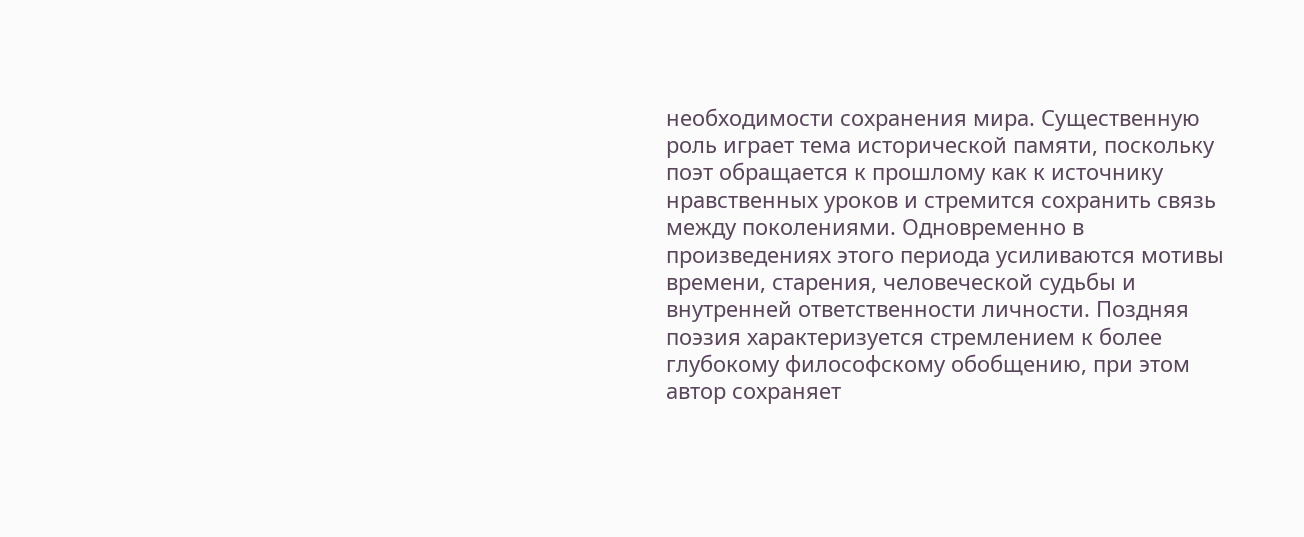необходимости сохранения мира. Существенную роль играет тема исторической памяти, поскольку поэт обращается к прошлому как к источнику нравственных уроков и стремится сохранить связь между поколениями. Одновременно в произведениях этого периода усиливаются мотивы времени, старения, человеческой судьбы и внутренней ответственности личности. Поздняя поэзия характеризуется стремлением к более глубокому философскому обобщению, при этом автор сохраняет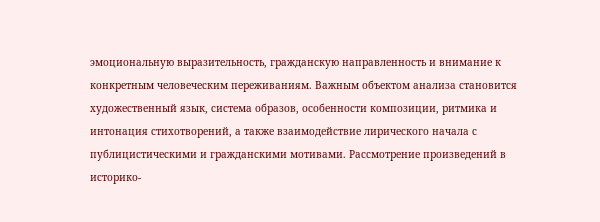эмоциональную выразительность, гражданскую направленность и внимание к конкретным человеческим переживаниям. Важным объектом анализа становится художественный язык, система образов, особенности композиции, ритмика и интонация стихотворений, а также взаимодействие лирического начала с публицистическими и гражданскими мотивами. Рассмотрение произведений в историко-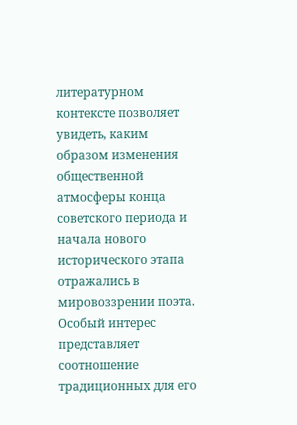литературном контексте позволяет увидеть, каким образом изменения общественной атмосферы конца советского периода и начала нового исторического этапа отражались в мировоззрении поэта. Особый интерес представляет соотношение традиционных для его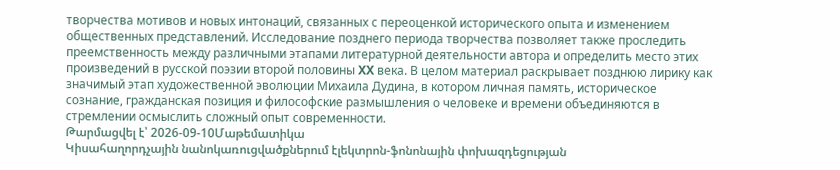творчества мотивов и новых интонаций, связанных с переоценкой исторического опыта и изменением общественных представлений. Исследование позднего периода творчества позволяет также проследить преемственность между различными этапами литературной деятельности автора и определить место этих произведений в русской поэзии второй половины XX века. В целом материал раскрывает позднюю лирику как значимый этап художественной эволюции Михаила Дудина, в котором личная память, историческое сознание, гражданская позиция и философские размышления о человеке и времени объединяются в стремлении осмыслить сложный опыт современности.
Թարմացվել է՝ 2026-09-10Մաթեմատիկա
Կիսահաղորդչային նանոկառուցվածքներում էլեկտրոն-ֆոնոնային փոխազդեցության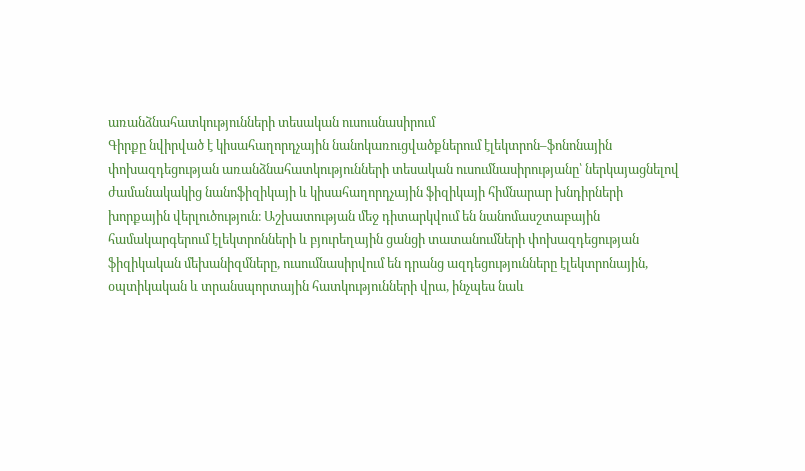առանձնահատկությունների տեսական ուսուսնասիրում
Գիրքը նվիրված է կիսահաղորդչային նանոկառուցվածքներում էլեկտրոն–ֆոնոնային փոխազդեցության առանձնահատկությունների տեսական ուսումնասիրությանը՝ ներկայացնելով ժամանակակից նանոֆիզիկայի և կիսահաղորդչային ֆիզիկայի հիմնարար խնդիրների խորքային վերլուծություն։ Աշխատության մեջ դիտարկվում են նանոմասշտաբային համակարգերում էլեկտրոնների և բյուրեղային ցանցի տատանումների փոխազդեցության ֆիզիկական մեխանիզմները, ուսումնասիրվում են դրանց ազդեցությունները էլեկտրոնային, օպտիկական և տրանսպորտային հատկությունների վրա, ինչպես նաև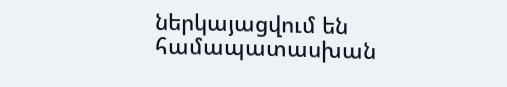ներկայացվում են համապատասխան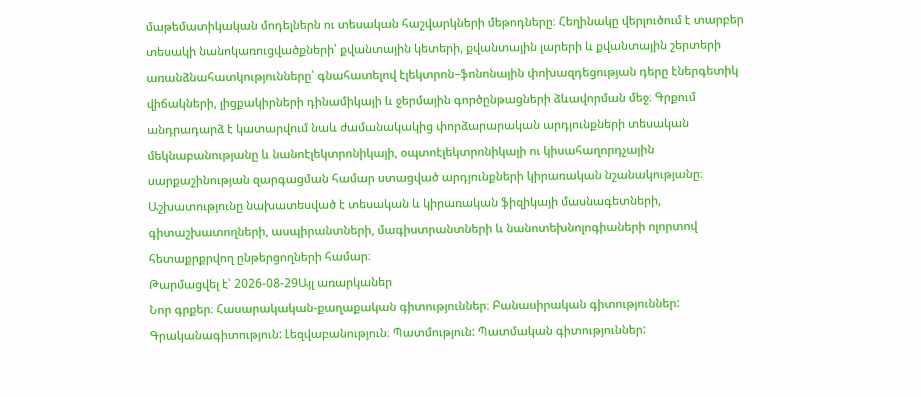մաթեմատիկական մոդելներն ու տեսական հաշվարկների մեթոդները։ Հեղինակը վերլուծում է տարբեր տեսակի նանոկառուցվածքների՝ քվանտային կետերի, քվանտային լարերի և քվանտային շերտերի առանձնահատկությունները՝ գնահատելով էլեկտրոն–ֆոնոնային փոխազդեցության դերը էներգետիկ վիճակների, լիցքակիրների դինամիկայի և ջերմային գործընթացների ձևավորման մեջ։ Գրքում անդրադարձ է կատարվում նաև ժամանակակից փորձարարական արդյունքների տեսական մեկնաբանությանը և նանոէլեկտրոնիկայի, օպտոէլեկտրոնիկայի ու կիսահաղորդչային սարքաշինության զարգացման համար ստացված արդյունքների կիրառական նշանակությանը։ Աշխատությունը նախատեսված է տեսական և կիրառական ֆիզիկայի մասնագետների, գիտաշխատողների, ասպիրանտների, մագիստրանտների և նանոտեխնոլոգիաների ոլորտով հետաքրքրվող ընթերցողների համար։
Թարմացվել է՝ 2026-08-29Այլ առարկաներ
Նոր գրքեր։ Հասարակական-քաղաքական գիտություններ։ Բանասիրական գիտություններ: Գրականագիտություն: Լեզվաբանություն։ Պատմություն: Պատմական գիտություններ: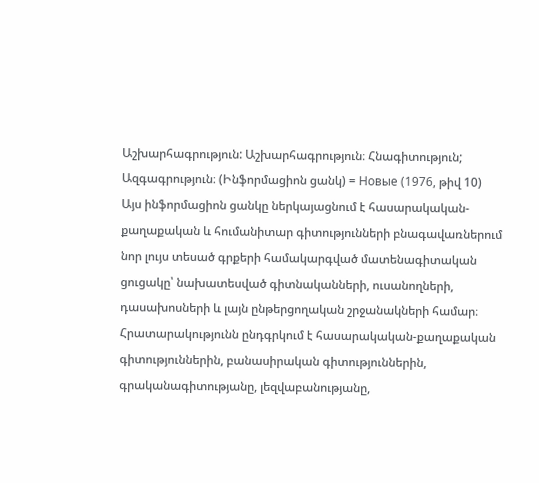Աշխարհագրություն: Աշխարհագրություն։ Հնագիտություն; Ազգագրություն։ (Ինֆորմացիոն ցանկ) = Новые (1976, թիվ 10)
Այս ինֆորմացիոն ցանկը ներկայացնում է հասարակական-քաղաքական և հումանիտար գիտությունների բնագավառներում նոր լույս տեսած գրքերի համակարգված մատենագիտական ցուցակը՝ նախատեսված գիտնականների, ուսանողների, դասախոսների և լայն ընթերցողական շրջանակների համար։ Հրատարակությունն ընդգրկում է հասարակական-քաղաքական գիտություններին, բանասիրական գիտություններին, գրականագիտությանը, լեզվաբանությանը,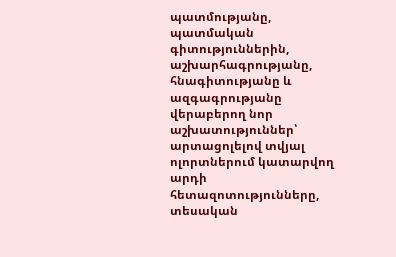պատմությանը, պատմական գիտություններին, աշխարհագրությանը, հնագիտությանը և ազգագրությանը վերաբերող նոր աշխատություններ՝ արտացոլելով տվյալ ոլորտներում կատարվող արդի հետազոտությունները, տեսական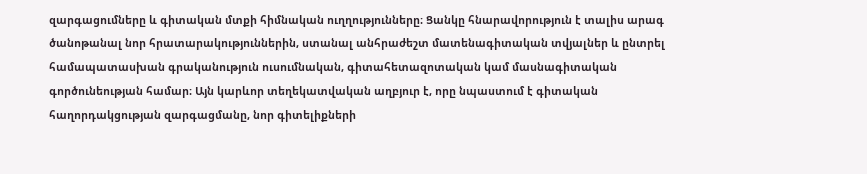զարգացումները և գիտական մտքի հիմնական ուղղությունները։ Ցանկը հնարավորություն է տալիս արագ ծանոթանալ նոր հրատարակություններին, ստանալ անհրաժեշտ մատենագիտական տվյալներ և ընտրել համապատասխան գրականություն ուսումնական, գիտահետազոտական կամ մասնագիտական գործունեության համար։ Այն կարևոր տեղեկատվական աղբյուր է, որը նպաստում է գիտական հաղորդակցության զարգացմանը, նոր գիտելիքների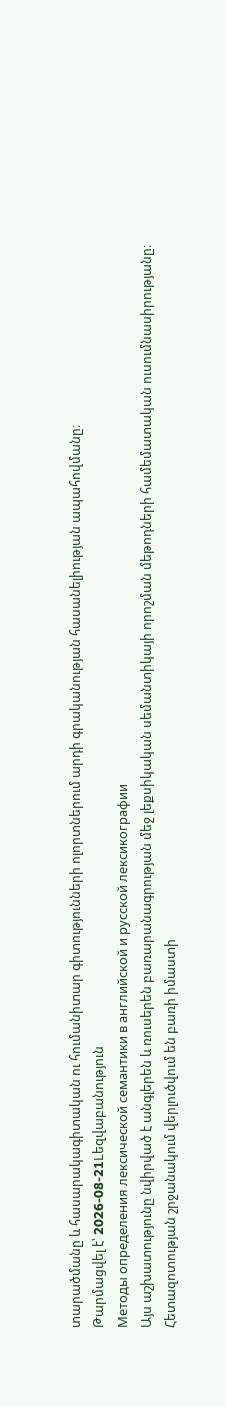տարածմանը և հասարակագիտական ու հումանիտար գիտությունների ոլորտներում արդի գրականության հասանելիության ապահովմանը։
Թարմացվել է՝ 2026-08-21Lեզվաբանություն
Методы определения лексической семантики в английской и русской лексикографии
Այս աշխատությունը նվիրված է անգլերեն և ռուսերեն բառարանագրության մեջ լեքսիկական սեմանտիկայի որոշման մեթոդների համեմատական ուսումնասիրությանը։ Հետազոտության շրջանակում վերլուծվում են բառի իմաստի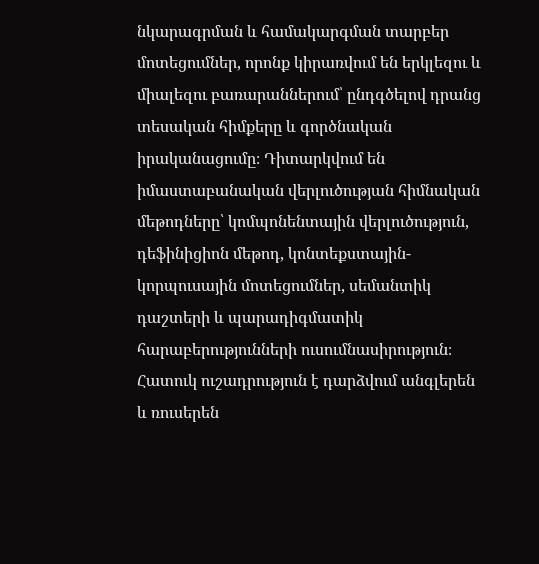նկարագրման և համակարգման տարբեր մոտեցումներ, որոնք կիրառվում են երկլեզու և միալեզու բառարաններում՝ ընդգծելով դրանց տեսական հիմքերը և գործնական իրականացումը։ Դիտարկվում են իմաստաբանական վերլուծության հիմնական մեթոդները՝ կոմպոնենտային վերլուծություն, դեֆինիցիոն մեթոդ, կոնտեքստային-կորպուսային մոտեցումներ, սեմանտիկ դաշտերի և պարադիգմատիկ հարաբերությունների ուսումնասիրություն։ Հատուկ ուշադրություն է դարձվում անգլերեն և ռուսերեն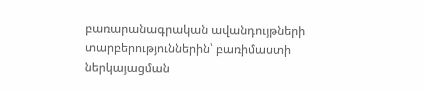բառարանագրական ավանդույթների տարբերություններին՝ բառիմաստի ներկայացման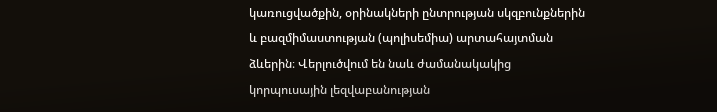կառուցվածքին, օրինակների ընտրության սկզբունքներին և բազմիմաստության (պոլիսեմիա) արտահայտման ձևերին։ Վերլուծվում են նաև ժամանակակից կորպուսային լեզվաբանության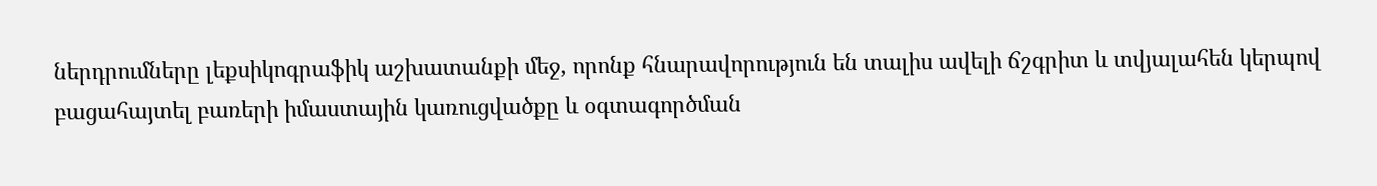ներդրումները լեքսիկոգրաֆիկ աշխատանքի մեջ, որոնք հնարավորություն են տալիս ավելի ճշգրիտ և տվյալահեն կերպով բացահայտել բառերի իմաստային կառուցվածքը և օգտագործման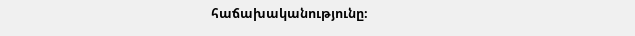հաճախականությունը։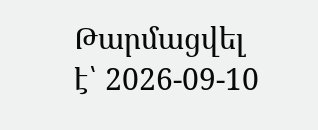Թարմացվել է՝ 2026-09-10